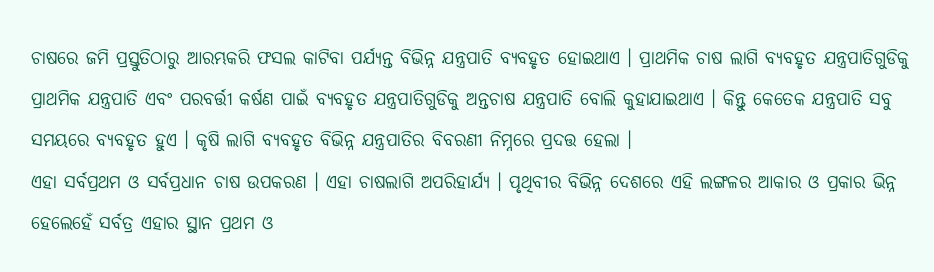ଚାଷରେ ଜମି ପ୍ରସ୍ତୁତିଠାରୁ ଆରମ୍ଭକରି ଫସଲ କାଟିବା ପର୍ଯ୍ୟନ୍ତ ବିଭିନ୍ନ ଯନ୍ତ୍ରପାତି ବ୍ୟବହୃତ ହୋଇଥାଏ । ପ୍ରାଥମିକ ଚାଷ ଲାଗି ବ୍ୟବହୃତ ଯନ୍ତ୍ରପାତିଗୁଡିକୁ ପ୍ରାଥମିକ ଯନ୍ତ୍ରପାତି ଏବଂ ପରବର୍ତ୍ତୀ କର୍ଷଣ ପାଇଁ ବ୍ୟବହୃତ ଯନ୍ତ୍ରପାତିଗୁଡିକୁ ଅନ୍ତଚାଷ ଯନ୍ତ୍ରପାତି ବୋଲି କୁହାଯାଇଥାଏ । କିନ୍ତୁ କେତେକ ଯନ୍ତ୍ରପାତି ସବୁ ସମୟରେ ବ୍ୟବହୃତ ହୁଏ । କୃଷି ଲାଗି ବ୍ୟବହୃତ ବିଭିନ୍ନ ଯନ୍ତ୍ରପାତିର ବିବରଣୀ ନିମ୍ନରେ ପ୍ରଦତ୍ତ ହେଲା ।
ଏହା ସର୍ବପ୍ରଥମ ଓ ସର୍ବପ୍ରଧାନ ଚାଷ ଉପକରଣ । ଏହା ଚାଷଲାଗି ଅପରିହାର୍ଯ୍ୟ । ପୃଥିବୀର ବିଭିନ୍ନ ଦେଶରେ ଏହି ଲଙ୍ଗଳର ଆକାର ଓ ପ୍ରକାର ଭିନ୍ନ ହେଲେହେଁ ସର୍ବତ୍ର ଏହାର ସ୍ଥାନ ପ୍ରଥମ ଓ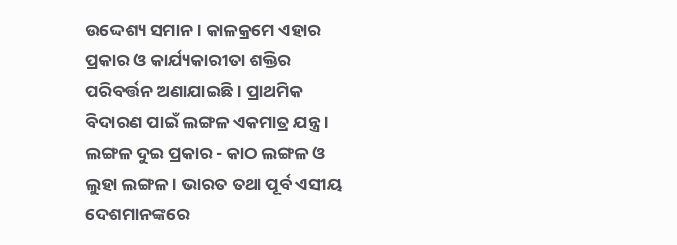ଉଦ୍ଦେଶ୍ୟ ସମାନ । କାଳକ୍ରମେ ଏହାର ପ୍ରକାର ଓ କାର୍ଯ୍ୟକାରୀତା ଶକ୍ତିର ପରିବର୍ତ୍ତନ ଅଣାଯାଇଛି । ପ୍ରାଥମିକ ବିଦାରଣ ପାଇଁ ଲଙ୍ଗଳ ଏକମାତ୍ର ଯନ୍ତ୍ର । ଲଙ୍ଗଳ ଦୁଇ ପ୍ରକାର - କାଠ ଲଙ୍ଗଳ ଓ ଲୁହା ଲଙ୍ଗଳ । ଭାରତ ତଥା ପୂର୍ବ ଏସୀୟ ଦେଶମାନଙ୍କରେ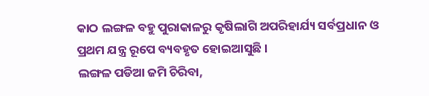କାଠ ଲଙ୍ଗଳ ବହୁ ପୁରାକାଳରୁ କୃଷିଲାଗି ଅପରିହାର୍ଯ୍ୟ ସର୍ବପ୍ରଧାନ ଓ ପ୍ରଥମ ଯନ୍ତ୍ର ରୂପେ ବ୍ୟବହୃତ ହୋଇଆସୁଛି ।
ଲଙ୍ଗଳ ପଡିଆ ଜମି ଚିରିବା,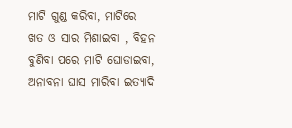ମାଟି ଗୁଣ୍ଡ କରିବା, ମାଟିରେ ଖତ ଓ ସାର ମିଶାଇବା , ବିହନ ବୁଣିବା ପରେ ମାଟି ଘୋଡାଇବା, ଅନାବନା ଘାସ ମାରିବା ଇତ୍ୟାଦି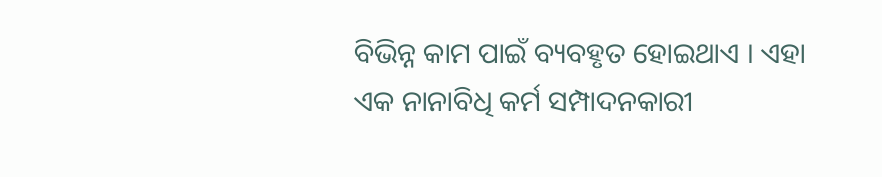ବିଭିନ୍ନ କାମ ପାଇଁ ବ୍ୟବହୃତ ହୋଇଥାଏ । ଏହା ଏକ ନାନାବିଧି କର୍ମ ସମ୍ପାଦନକାରୀ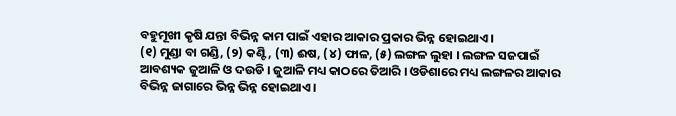ବହୁମୂଖୀ କୃଷି ଯନ୍ତା ବିଭିନ୍ନ କାମ ପାଇଁ ଏହାର ଆକାର ପ୍ରକାର ଭିନ୍ନ ହୋଇଥାଏ ।
(୧) ମୁଣ୍ଡା ବା ଗଣ୍ଡି, (୨) କଣ୍ଟି, (୩) ଈଷ, (୪) ଫାଳ, (୫) ଲଙ୍ଗଳ ଲୁହା । ଲଙ୍ଗଳ ସଜପାଇଁ ଆବଶ୍ୟକ ଜୁଆଳି ଓ ଦଉଡି । ଜୁଆଳି ମଧ୍ୟ କାଠରେ ତିଆରି । ଓଡିଶାରେ ମଧ୍ୟ ଲଙ୍ଗଳର ଆକାର ବିଭିନ୍ନ ଜାଗାରେ ଭିନ୍ନ ଭିନ୍ନ ହୋଇଥାଏ ।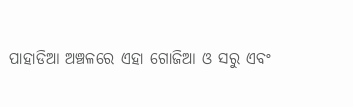ପାହାଡିଆ ଅଞ୍ଚଳରେ ଏହା ଗୋଜିଆ ଓ ସରୁ ଏବଂ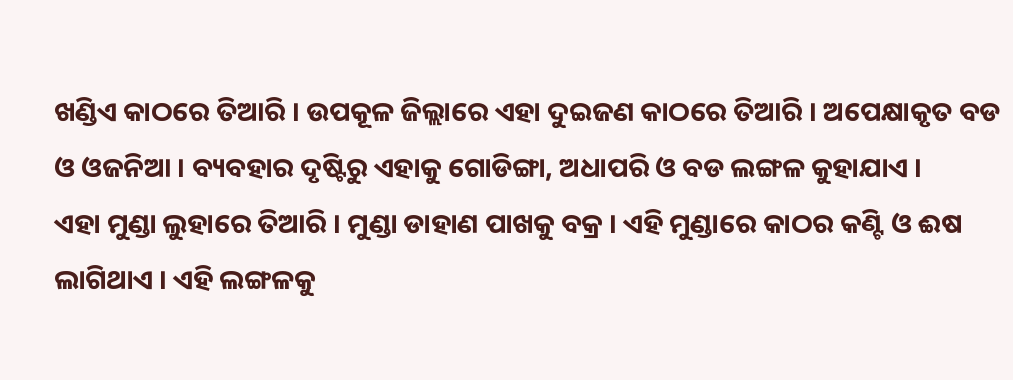ଖଣ୍ଡିଏ କାଠରେ ତିଆରି । ଉପକୂଳ ଜିଲ୍ଲାରେ ଏହା ଦୁଇଜଣ କାଠରେ ତିଆରି । ଅପେକ୍ଷାକୃତ ବଡ ଓ ଓଜନିଆ । ବ୍ୟବହାର ଦୃଷ୍ଟିରୁ ଏହାକୁ ଗୋଡିଙ୍ଗା, ଅଧାପରି ଓ ବଡ ଲଙ୍ଗଳ କୁହାଯାଏ ।
ଏହା ମୁଣ୍ଡା ଲୁହାରେ ତିଆରି । ମୁଣ୍ଡା ଡାହାଣ ପାଖକୁ ବକ୍ର । ଏହି ମୁଣ୍ଡାରେ କାଠର କଣ୍ଟି ଓ ଈଷ ଲାଗିଥାଏ । ଏହି ଲଙ୍ଗଳକୁ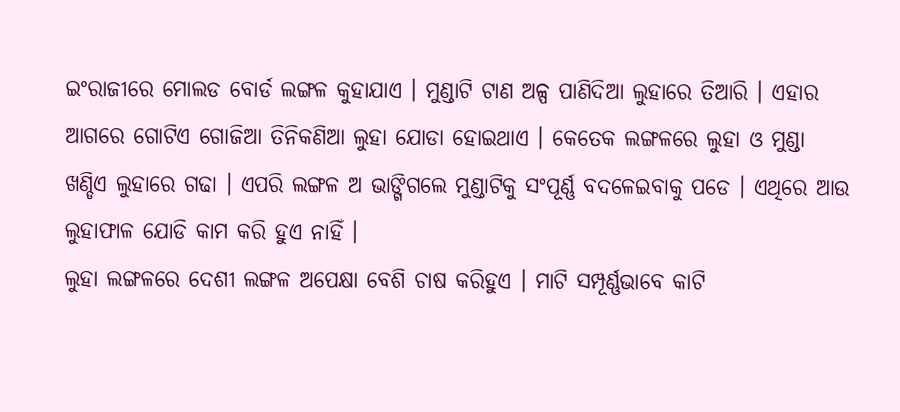ଇଂରାଜୀରେ ମୋଲଡ ବୋର୍ଡ ଲଙ୍ଗଳ କୁହାଯାଏ । ମୁଣ୍ଡାଟି ଟାଣ ଅଳ୍ପ ପାଣିଦିଆ ଲୁହାରେ ତିଆରି । ଏହାର ଆଗରେ ଗୋଟିଏ ଗୋଜିଆ ତିନିକଣିଆ ଲୁହା ଯୋଡା ହୋଇଥାଏ । କେତେକ ଲଙ୍ଗଳରେ ଲୁହା ଓ ମୁଣ୍ଡା ଖଣ୍ଡିଏ ଲୁହାରେ ଗଢା । ଏପରି ଲଙ୍ଗଳ ଅ ଭାଙ୍ଗିଗଲେ ମୁଣ୍ଡାଟିକୁ ସଂପୂର୍ଣ୍ଣ ବଦଳେଇବାକୁ ପଡେ । ଏଥିରେ ଆଉ ଲୁହାଫାଳ ଯୋଡି କାମ କରି ହୁଏ ନାହିଁ ।
ଲୁହା ଲଙ୍ଗଳରେ ଦେଶୀ ଲଙ୍ଗଳ ଅପେକ୍ଷା ବେଶି ଚାଷ କରିହୁଏ । ମାଟି ସମ୍ପୂର୍ଣ୍ଣଭାବେ କାଟି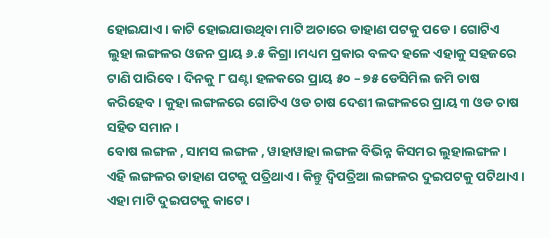ହୋଇଯାଏ । କାଟି ହୋଇଯାଉଥିବା ମାଟି ଅଚାରେ ଡାହାଣ ପଟକୁ ପଡେ । ଗୋଟିଏ ଲୁହା ଲଙ୍ଗଳର ଓଜନ ପ୍ରାୟ ୬.୫ କିଗ୍ରା ।ମଧ୍ୟମ ପ୍ରକାର ବଳଦ ହଳେ ଏହାକୁ ସହଜରେ ଟାଣି ପାରିବେ । ଦିନକୁ ୮ ଘଣ୍ଟା ହଳକରେ ପ୍ରାୟ ୫୦ – ୭୫ ଡେସିମିଲ ଜମି ଚାଷ କରିହେବ । କୁହା ଲଙ୍ଗଳରେ ଗୋଟିଏ ଓଡ ଚାଷ ଦେଶୀ ଲଙ୍ଗଳରେ ପ୍ରାୟ ୩ ଓଡ ଚାଷ ସହିତ ସମାନ ।
ବୋଷ ଲଙ୍ଗଳ , ସାମସ ଲଙ୍ଗଳ , ୱାହାୱାହା ଲଙ୍ଗଳ ବିଭିନ୍ନ କିସମର ଲୁହାଲଙ୍ଗଳ । ଏହି ଲଙ୍ଗଳର ଡାହାଣ ପଟକୁ ପତ୍ରିଥାଏ । କିନ୍ତୁ ଦ୍ଵିପତ୍ରିଆ ଲଙ୍ଗଳର ଦୁଇପଟକୁ ପଟିଥାଏ । ଏହା ମାଟି ଦୁଇପଟକୁ କାଟେ ।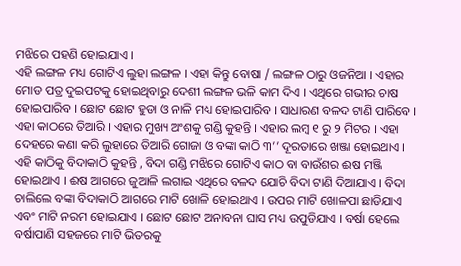ମଝିରେ ପହଣି ହୋଇଯାଏ ।
ଏହି ଲଙ୍ଗଳ ମଧ୍ୟ ଗୋଟିଏ ଲୁହା ଲଙ୍ଗଳ । ଏହା କିନ୍ତୁ ବୋଷା / ଲଙ୍ଗଳ ଠାରୁ ଓଜନିଆ । ଏହାର ମୋଡ ପତ୍ର ଦୁଇପଟକୁ ହୋଇଥିବାରୁ ଦେଶୀ ଲଙ୍ଗଳ ଭଳି କାମ ଦିଏ । ଏଥିରେ ଗଭୀର ଚାଷ ହୋଇପାରିବ । ଛୋଟ ଛୋଟ ହୁଡା ଓ ନାଳି ମଧ୍ୟ ହୋଇପାରିବ । ସାଧାରଣ ବଳଦ ଟାଣି ପାରିବେ ।
ଏହା କାଠରେ ତିଆରି । ଏହାର ମୁଖ୍ୟ ଅଂଶକୁ ଗଣ୍ଡି କୁହନ୍ତି । ଏହାର ଲମ୍ବ ୧ ରୁ ୨ ମିଟର । ଏହା ଦେହରେ କଣା କରି ଲୁହାରେ ତିଆରି ଗୋଜା ଓ ବଙ୍କା କାଠି ୩’’ ଦୂରତାରେ ଖଞ୍ଜା ହୋଇଥାଏ । ଏହି କାଠିକୁ ବିଦାକାଠି କୁହନ୍ତି , ବିଦା ଗଣ୍ଡି ମଝିରେ ଗୋଟିଏ କାଠ ବା ବାଉଁଶର ଈଷ ମଞ୍ଜି ହୋଇଥାଏ । ଈଷ ଆଗରେ ଜୁଆଳି ଲଗାଇ ଏଥିରେ ବଳଦ ଯୋଚି ବିଦା ଟାଣି ଦିଆଯାଏ । ବିଦା ଚାଲିଲେ ବଙ୍କା ବିଦାକାଠି ଆଗରେ ମାଟି ଖୋଳି ହୋଇଥାଏ । ଉପର ମାଟି ଖୋଳପା ଛାଡିଯାଏ ଏବଂ ମାଟି ନରମ ହୋଇଯାଏ । ଛୋଟ ଛୋଟ ଅନାବନା ଘାସ ମଧ୍ୟ ଉପୁଡିଯାଏ । ବର୍ଷା ହେଲେ ବର୍ଷାପାଣି ସହଜରେ ମାଟି ଭିତରକୁ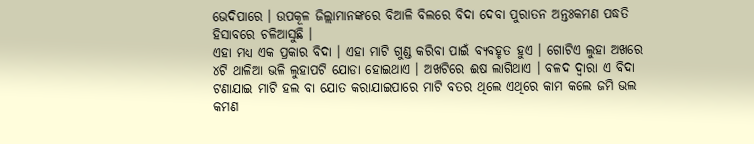ଭେଦିପାରେ । ଉପକୂଳ ଜିଲ୍ଲାମାନଙ୍କରେ ବିଆଳି ବିଲରେ ବିଦା ଦେବା ପୁରାତନ ଅନ୍ତଃକମଣ ପଦ୍ଧତି ହିସାବରେ ଚଳିଆସୁଛି ।
ଏହା ମଧ୍ୟ ଏକ ପ୍ରକାର ବିଦା । ଏହା ମାଟି ଗୁଣ୍ଡ କରିବା ପାଇଁ ବ୍ୟବହୃତ ହୁଏ । ଗୋଟିଏ ଲୁହା ଅଖରେ ୪ଟି ଥାଳିଆ ଭଳି ଲୁହାପଟି ଯୋଡା ହୋଇଥାଏ । ଅଖଟିରେ ଈଷ ଲାଗିଥାଏ । ବଳଦ ଦ୍ଵାରା ଏ ବିଦା ଟଣାଯାଇ ମାଟି ହଲ ବା ଯୋତ କରାଯାଇପାରେ ମାଟି ବତର ଥିଲେ ଏଥିରେ କାମ କଲେ ଜମି ଭଲ କମଣ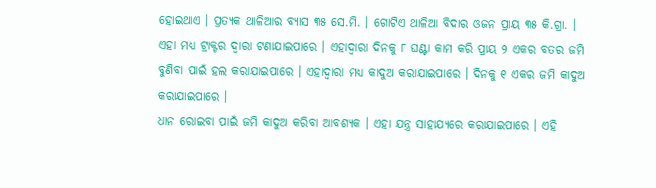ହୋଇଥାଏ । ପ୍ରତ୍ୟକ ଥାଳିଆର ବ୍ୟାସ ୩୫ ସେ.ମି. । ଗୋଟିଏ ଥାଳିଆ ବିଦାର ଓଜନ ପ୍ରାୟ ୩୫ କି.ଗ୍ରା. । ଏହା ମଧ୍ୟ ଟ୍ରାକ୍ଟର ଦ୍ଵାରା ଟଣାଯାଇପାରେ । ଏହାଦ୍ଵାରା ଦିନକୁ ୮ ଘଣ୍ଟା କାମ କରି ପ୍ରାୟ ୨ ଏକର ବତର ଜମି ବୁଣିବା ପାଇଁ ହଲ କରାଯାଇପାରେ । ଏହାଦ୍ଵାରା ମଧ୍ୟ କାଦୁଅ କରାଯାଇପାରେ । ଦିନକୁ ୧ ଏକର ଜମି କାଦୁଅ କରାଯାଇପାରେ ।
ଧାନ ରୋଇବା ପାଇଁ ଜମି କାଦୁଅ କରିବା ଆବଶ୍ୟକ । ଏହା ଯନ୍ତ୍ର ସାହାଯ୍ୟରେ କରାଯାଇପାରେ । ଏହି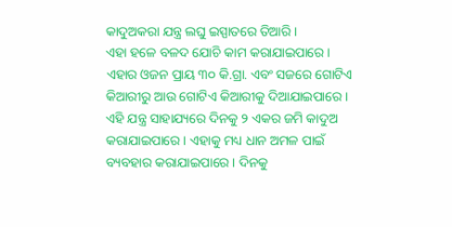କାଦୁଅକରା ଯନ୍ତ୍ର ଲଘୁ ଇସ୍ପାତରେ ତିଆରି ।
ଏହା ହଳେ ବଳଦ ଯୋଚି କାମ କରାଯାଇପାରେ । ଏହାର ଓଜନ ପ୍ରାୟ ୩୦ କି.ଗ୍ରା. ଏବଂ ସଜରେ ଗୋଟିଏ କିଆରୀରୁ ଆଉ ଗୋଟିଏ କିଆରୀକୁ ଦିଆଯାଇପାରେ ।
ଏହି ଯନ୍ତ୍ର ସାହାଯ୍ୟରେ ଦିନକୁ ୨ ଏକର ଜମି କାଦୁଅ କରାଯାଇପାରେ । ଏହାକୁ ମଧ୍ୟ ଧାନ ଅମଳ ପାଇଁ ବ୍ୟବହାର କରାଯାଇପାରେ । ଦିନକୁ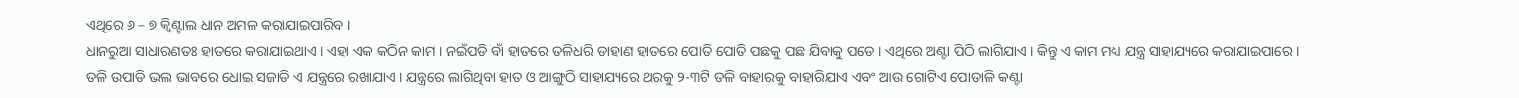ଏଥିରେ ୬ – ୭ କ୍ଵିଣ୍ଟାଲ ଧାନ ଅମଳ କରାଯାଇପାରିବ ।
ଧାନରୁଆ ସାଧାରଣତଃ ହାତରେ କରାଯାଇଥାଏ । ଏହା ଏକ କଠିନ କାମ । ନଇଁପଡି ବାଁ ହାତରେ ତଳିଧରି ଡାହାଣ ହାତରେ ପୋତି ପୋତି ପଛକୁ ପଛ ଯିବାକୁ ପଡେ । ଏଥିରେ ଅଣ୍ଟା ପିଠି ଲାଗିଯାଏ । କିନ୍ତୁ ଏ କାମ ମଧ୍ୟ ଯନ୍ତ୍ର ସାହାଯ୍ୟରେ କରାଯାଇପାରେ । ତଳି ଉପାଡି ଭଲ ଭାବରେ ଧୋଇ ସଜାଡି ଏ ଯନ୍ତ୍ରରେ ରଖାଯାଏ । ଯନ୍ତ୍ରରେ ଲାଗିଥିବା ହାତ ଓ ଆଙ୍ଗୁଠି ସାହାଯ୍ୟରେ ଥରକୁ ୨-୩ଟି ତଳି ବାହାରକୁ ବାହାରିଯାଏ ଏବଂ ଆଉ ଗୋଟିଏ ପୋତାଳି କଣ୍ଟା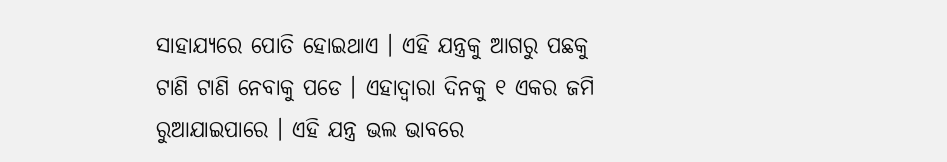ସାହାଯ୍ୟରେ ପୋତି ହୋଇଥାଏ । ଏହି ଯନ୍ତ୍ରକୁ ଆଗରୁ ପଛକୁ ଟାଣି ଟାଣି ନେବାକୁ ପଡେ । ଏହାଦ୍ଵାରା ଦିନକୁ ୧ ଏକର ଜମି ରୁଆଯାଇପାରେ । ଏହି ଯନ୍ତ୍ର ଭଲ ଭାବରେ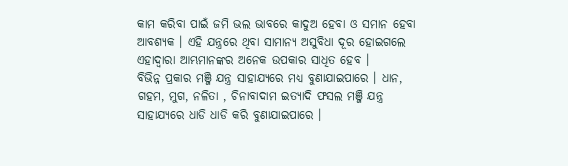କାମ କରିବା ପାଇଁ ଜମି ଭଲ ଭାବରେ କାଦୁଅ ହେବା ଓ ସମାନ ହେବା ଆବଶ୍ୟକ । ଏହି ଯନ୍ତ୍ରରେ ଥିବା ସାମାନ୍ୟ ଅସୁବିଧା ଦୂର ହୋଇଗଲେ ଏହାଦ୍ଵାରା ଆମ୍ଭମାନଙ୍କର ଅନେକ ଉପକାର ସାଧିତ ହେବ ।
ବିଭିନ୍ନ ପ୍ରକାର ମଞ୍ଜି ଯନ୍ତ୍ର ସାହାଯ୍ୟରେ ମଧ୍ୟ ବୁଣାଯାଇପାରେ । ଧାନ, ଗହମ, ମୁଗ, ନଳିତା , ଚିନାବାଦାମ ଇତ୍ୟାଦି ଫସଲ ମଞ୍ଜି ଯନ୍ତ୍ର ସାହାଯ୍ୟରେ ଧାଡି ଧାଡି କରି ବୁଣାଯାଇପାରେ ।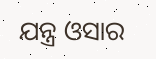ଯନ୍ତ୍ର ଓସାର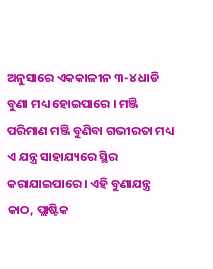ଅନୁସାରେ ଏକକାଳୀନ ୩-୪ ଧାଡି ବୁଣା ମଧ୍ୟ ହୋଇପାରେ । ମଞ୍ଜି ପରିମାଣ ମଞ୍ଜି ବୁଣିବା ଗଭୀରତା ମଧ୍ୟ ଏ ଯନ୍ତ୍ର ସାହାଯ୍ୟରେ ସ୍ଥିର କରାଯାଇପାରେ । ଏହି ବୁଣାଯନ୍ତ୍ର କାଠ, ପ୍ଲାଷ୍ଟିକ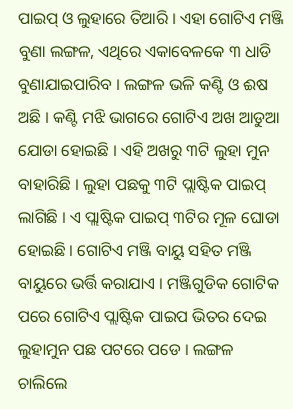ପାଇପ୍ ଓ ଲୁହାରେ ତିଆରି । ଏହା ଗୋଟିଏ ମଞ୍ଜି ବୁଣା ଲଙ୍ଗଳ, ଏଥିରେ ଏକାବେଳକେ ୩ ଧାଡି ବୁଣାଯାଇପାରିବ । ଲଙ୍ଗଳ ଭଳି କଣ୍ଟି ଓ ଈଷ ଅଛି । କଣ୍ଟି ମଝି ଭାଗରେ ଗୋଟିଏ ଅଖ ଆଡୁଆ ଯୋଡା ହୋଇଛି । ଏହି ଅଖରୁ ୩ଟି ଲୁହା ମୁନ ବାହାରିଛି । ଲୁହା ପଛକୁ ୩ଟି ପ୍ଲାଷ୍ଟିକ ପାଇପ୍ ଲାଗିଛି । ଏ ପ୍ଲାଷ୍ଟିକ ପାଇପ୍ ୩ଟିର ମୂଳ ଘୋଡା ହୋଇଛି । ଗୋଟିଏ ମଞ୍ଜି ବାୟୁ ସହିତ ମଞ୍ଜି ବାୟୁରେ ଭର୍ତ୍ତି କରାଯାଏ । ମଞ୍ଜିଗୁଡିକ ଗୋଟିକ ପରେ ଗୋଟିଏ ପ୍ଲାଷ୍ଟିକ ପାଇପ ଭିତର ଦେଇ ଲୁହାମୁନ ପଛ ପଟରେ ପଡେ । ଲଙ୍ଗଳ ଚାଲିଲେ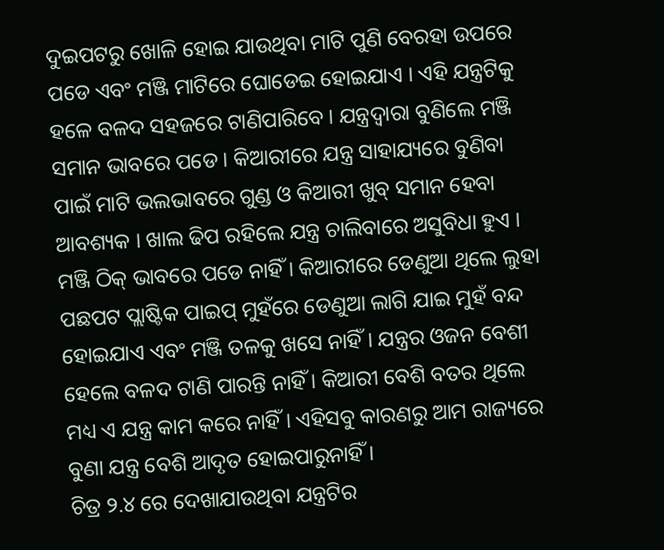ଦୁଇପଟରୁ ଖୋଳି ହୋଇ ଯାଉଥିବା ମାଟି ପୁଣି ବେରହା ଉପରେ ପଡେ ଏବଂ ମଞ୍ଜି ମାଟିରେ ଘୋଡେଇ ହୋଇଯାଏ । ଏହି ଯନ୍ତ୍ରଟିକୁ ହଳେ ବଳଦ ସହଜରେ ଟାଣିପାରିବେ । ଯନ୍ତ୍ରଦ୍ଵାରା ବୁଣିଲେ ମଞ୍ଜି ସମାନ ଭାବରେ ପଡେ । କିଆରୀରେ ଯନ୍ତ୍ର ସାହାଯ୍ୟରେ ବୁଣିବା ପାଇଁ ମାଟି ଭଲଭାବରେ ଗୁଣ୍ଡ ଓ କିଆରୀ ଖୁବ୍ ସମାନ ହେବା ଆବଶ୍ୟକ । ଖାଲ ଢିପ ରହିଲେ ଯନ୍ତ୍ର ଚାଲିବାରେ ଅସୁବିଧା ହୁଏ । ମଞ୍ଜି ଠିକ୍ ଭାବରେ ପଡେ ନାହିଁ । କିଆରୀରେ ଡେଣୁଆ ଥିଲେ ଲୁହା ପଛପଟ ପ୍ଲାଷ୍ଟିକ ପାଇପ୍ ମୁହଁରେ ଡେଣୁଆ ଲାଗି ଯାଇ ମୁହଁ ବନ୍ଦ ହୋଇଯାଏ ଏବଂ ମଞ୍ଜି ତଳକୁ ଖସେ ନାହିଁ । ଯନ୍ତ୍ରର ଓଜନ ବେଶୀ ହେଲେ ବଳଦ ଟାଣି ପାରନ୍ତି ନାହିଁ । କିଆରୀ ବେଶି ବତର ଥିଲେ ମଧ୍ୟ ଏ ଯନ୍ତ୍ର କାମ କରେ ନାହିଁ । ଏହିସବୁ କାରଣରୁ ଆମ ରାଜ୍ୟରେ ବୁଣା ଯନ୍ତ୍ର ବେଶି ଆଦୃତ ହୋଇପାରୁନାହିଁ ।
ଚିତ୍ର ୨.୪ ରେ ଦେଖାଯାଉଥିବା ଯନ୍ତ୍ରଟିର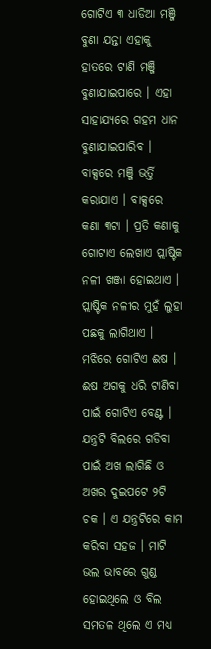ଗୋଟିଏ ୩ ଧାଡିଆ ମଞ୍ଜି ବୁଣା ଯନ୍ତା ଏହାକୁ ହାତରେ ଟାଣି ମଞ୍ଜି ବୁଣାଯାଇପାରେ । ଏହା ସାହାଯ୍ୟରେ ଗହମ ଧାନ ବୁଣାଯାଇପାରିବ । ବାକ୍ସରେ ମଞ୍ଜି ଭର୍ତ୍ତି କରାଯାଏ । ବାକ୍ସରେ କଣା ୩ଟା । ପ୍ରତି କଣାକୁ ଗୋଟାଏ ଲେଖାଏ ପ୍ଲାଷ୍ଟିକ ନଳୀ ଖଞ୍ଜା ହୋଇଥାଏ । ପ୍ଲାଷ୍ଟିକ ନଳୀର ମୁହଁ ଲୁହା ପଛକୁ ଲାଗିଥାଏ । ମଝିରେ ଗୋଟିଏ ଈଷ । ଈଷ ଅଗକୁ ଧରି ଟାଣିବା ପାଇଁ ଗୋଟିଏ ବେଣ୍ଟ । ଯନ୍ତ୍ରଟି ବିଲରେ ଗଡିବା ପାଇଁ ଅଖ ଲାଗିଛି ଓ ଅଖର ଦୁଇପଟେ ୨ଟି ଚକ । ଏ ଯନ୍ତ୍ରଟିରେ କାମ କରିବା ସହଜ । ମାଟି ଭଲ ଭାବରେ ଗୁଣ୍ଡ ହୋଇଥିଲେ ଓ ବିଲ ସମତଳ ଥିଲେ ଏ ମଧ୍ୟ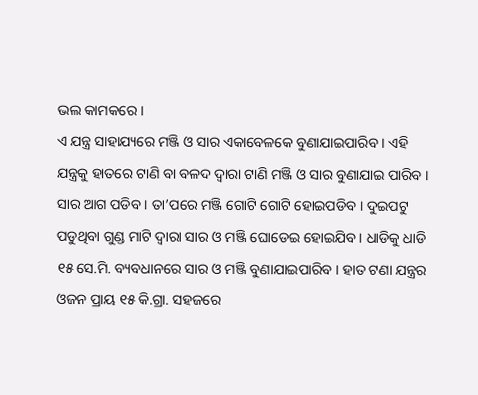ଭଲ କାମକରେ ।
ଏ ଯନ୍ତ୍ର ସାହାଯ୍ୟରେ ମଞ୍ଜି ଓ ସାର ଏକାବେଳକେ ବୁଣାଯାଇପାରିବ । ଏହି ଯନ୍ତ୍ରକୁ ହାତରେ ଟାଣି ବା ବଳଦ ଦ୍ଵାରା ଟାଣି ମଞ୍ଜି ଓ ସାର ବୁଣାଯାଇ ପାରିବ । ସାର ଆଗ ପଡିବ । ତା’ପରେ ମଞ୍ଜି ଗୋଟି ଗୋଟି ହୋଇପଡିବ । ଦୁଇପଟୁ ପଡୁଥିବା ଗୁଣ୍ଡ ମାଟି ଦ୍ଵାରା ସାର ଓ ମଞ୍ଜି ଘୋଡେଇ ହୋଇଯିବ । ଧାଡିକୁ ଧାଡି ୧୫ ସେ.ମି. ବ୍ୟବଧାନରେ ସାର ଓ ମଞ୍ଜି ବୁଣାଯାଇପାରିବ । ହାତ ଟଣା ଯନ୍ତ୍ରର ଓଜନ ପ୍ରାୟ ୧୫ କି.ଗ୍ରା. ସହଜରେ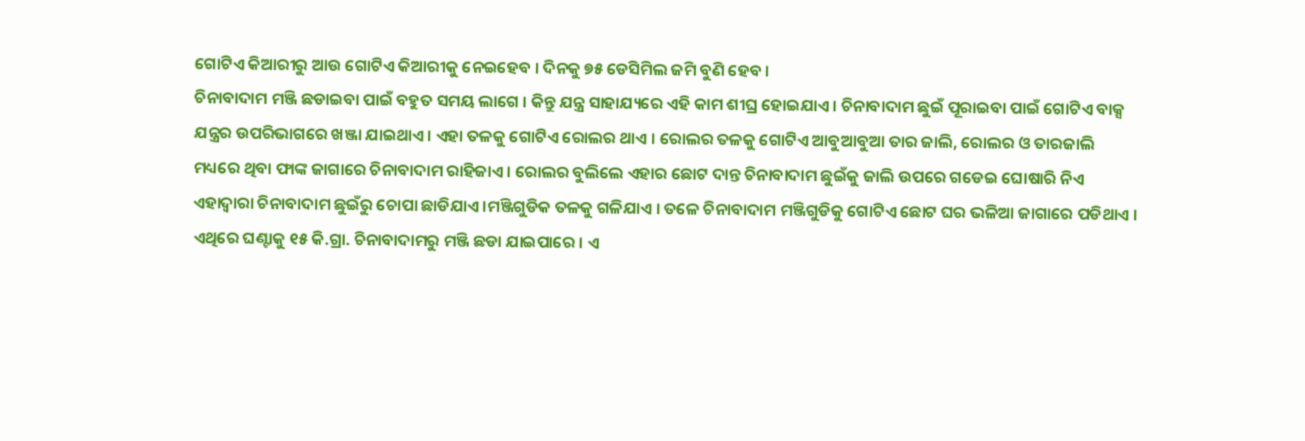ଗୋଟିଏ କିଆରୀରୁ ଆଉ ଗୋଟିଏ କିଆରୀକୁ ନେଇହେବ । ଦିନକୁ ୭୫ ଡେସିମିଲ ଜମି ବୁଣି ହେବ ।
ଚିନାବାଦାମ ମଞ୍ଜି ଛଡାଇବା ପାଇଁ ବହୁତ ସମୟ ଲାଗେ । କିନ୍ତୁ ଯନ୍ତ୍ର ସାହାଯ୍ୟରେ ଏହି କାମ ଶୀଘ୍ର ହୋଇଯାଏ । ଚିନାବାଦାମ ଛୁଇଁ ପୂରାଇବା ପାଇଁ ଗୋଟିଏ ବାକ୍ସ ଯନ୍ତ୍ରର ଉପରିଭାଗରେ ଖଞ୍ଜା ଯାଇଥାଏ । ଏହା ତଳକୁ ଗୋଟିଏ ରୋଲର ଥାଏ । ରୋଲର ତଳକୁ ଗୋଟିଏ ଆବୁଆବୁଆ ତାର ଜାଲି, ରୋଲର ଓ ତାରଜାଲି ମଧ୍ୟରେ ଥିବା ଫାଙ୍କ ଜାଗାରେ ଚିନାବାଦାମ ରାହିଜାଏ । ରୋଲର ବୁଲିଲେ ଏହାର ଛୋଟ ଦାନ୍ତ ଚିନାବାଦାମ ଛୁଇଁକୁ ଜାଲି ଉପରେ ଗଡେଇ ଘୋଷାରି ନିଏ ଏହାଦ୍ଵାରା ଚିନାବାଦାମ ଛୁଇଁରୁ ଚୋପା ଛାଡିଯାଏ ।ମଞ୍ଜିଗୁଡିକ ତଳକୁ ଗଳିଯାଏ । ତଳେ ଚିନାବାଦାମ ମଞ୍ଜିଗୁଡିକୁ ଗୋଟିଏ ଛୋଟ ଘର ଭଳିଆ ଜାଗାରେ ପଡିଥାଏ ।
ଏଥିରେ ଘଣ୍ଟାକୁ ୧୫ କି.ଗ୍ରା. ଚିନାବାଦାମରୁ ମଞ୍ଜି ଛଡା ଯାଇପାରେ । ଏ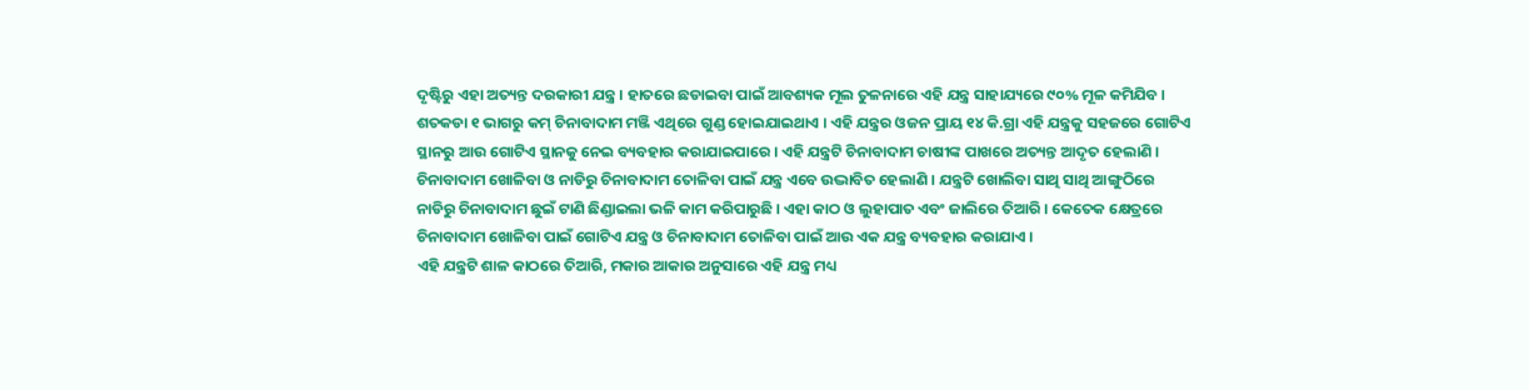ଦୃଷ୍ଟିରୁ ଏହା ଅତ୍ୟନ୍ତ ଦରକାରୀ ଯନ୍ତ୍ର । ହାତରେ ଛଡାଇବା ପାଇଁ ଆବଶ୍ୟକ ମୂଲ ତୁଳନାରେ ଏହି ଯନ୍ତ୍ର ସାହାଯ୍ୟରେ ୯୦% ମୂଳ କମିଯିବ । ଶତକଡା ୧ ଭାଗରୁ କମ୍ ଚିନାବାଦାମ ମଞ୍ଜି ଏଥିରେ ଗୁଣ୍ଡ ହୋଇଯାଇଥାଏ । ଏହି ଯନ୍ତ୍ରର ଓଜନ ପ୍ରାୟ ୧୪ କି.ଗ୍ରା ଏହି ଯନ୍ତ୍ରକୁ ସହଜରେ ଗୋଟିଏ ସ୍ଥାନରୁ ଆଉ ଗୋଟିଏ ସ୍ଥାନକୁ ନେଇ ବ୍ୟବହାର କରାଯାଇପାରେ । ଏହି ଯନ୍ତ୍ରଟି ଚିନାବାଦାମ ଚାଷୀଙ୍କ ପାଖରେ ଅତ୍ୟନ୍ତ ଆଦୃତ ହେଲାଣି ।
ଚିନାବାଦାମ ଖୋଳିବା ଓ ନାଡିରୁ ଚିନାବାଦାମ ତୋଳିବା ପାଇଁ ଯନ୍ତ୍ର ଏବେ ଉଦ୍ଭାବିତ ହେଲାଣି । ଯନ୍ତ୍ରଟି ଖୋଲିବା ସାଥି ସାଥି ଆଙ୍ଗୁଠିରେ ନାଡିରୁ ଚିନାବାଦାମ ଛୁଇଁ ଟାଣି ଛିଣ୍ଡାଇଲା ଭଳି କାମ କରିପାରୁଛି । ଏହା କାଠ ଓ ଲୁହାପାତ ଏବଂ ଜାଲିରେ ତିଆରି । କେତେକ କ୍ଷେତ୍ରରେ ଚିନାବାଦାମ ଖୋଳିବା ପାଇଁ ଗୋଟିଏ ଯନ୍ତ୍ର ଓ ଚିନାବାଦାମ ତୋଳିବା ପାଇଁ ଆଉ ଏକ ଯନ୍ତ୍ର ବ୍ୟବହାର କରାଯାଏ ।
ଏହି ଯନ୍ତ୍ରଟି ଶାଳ କାଠରେ ତିଆରି, ମକାର ଆକାର ଅନୁସାରେ ଏହି ଯନ୍ତ୍ର ମଧ୍ୟ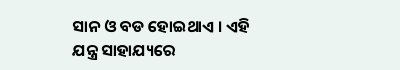ସାନ ଓ ବଡ ହୋଇଥାଏ । ଏହି ଯନ୍ତ୍ର ସାହାଯ୍ୟରେ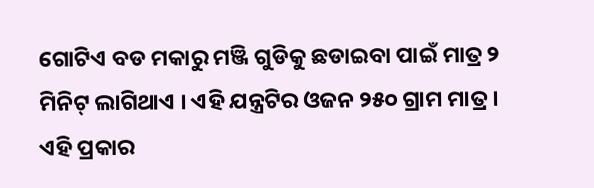ଗୋଟିଏ ବଡ ମକାରୁ ମଞ୍ଜି ଗୁଡିକୁ ଛଡାଇବା ପାଇଁ ମାତ୍ର ୨ ମିନିଟ୍ ଲାଗିଥାଏ । ଏହି ଯନ୍ତ୍ରଟିର ଓଜନ ୨୫୦ ଗ୍ରାମ ମାତ୍ର ।
ଏହି ପ୍ରକାର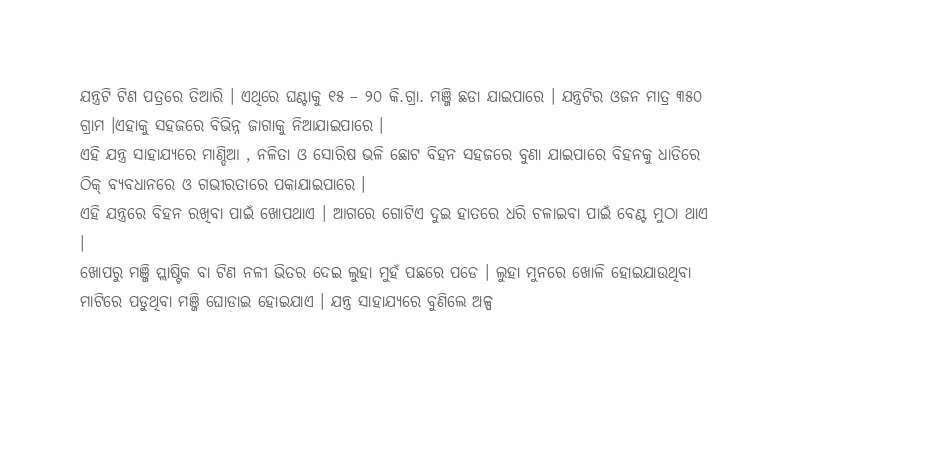ଯନ୍ତ୍ରଟି ଟିଣ ପତ୍ରରେ ତିଆରି । ଏଥିରେ ଘଣ୍ଟାକୁ ୧୫ – ୨୦ କି.ଗ୍ରା. ମଞ୍ଜି ଛଡା ଯାଇପାରେ । ଯନ୍ତ୍ରଟିର ଓଜନ ମାତ୍ର ୩୫୦ ଗ୍ରାମ ।ଏହାକୁ ସହଜରେ ବିଭିନ୍ନ ଜାଗାକୁ ନିଆଯାଇପାରେ ।
ଏହି ଯନ୍ତ୍ର ସାହାଯ୍ୟରେ ମାଣ୍ଡିଆ , ନଳିତା ଓ ସୋରିଷ ଭଳି ଛୋଟ ବିହନ ସହଜରେ ବୁଣା ଯାଇପାରେ ବିହନକୁ ଧାଡିରେ ଠିକ୍ ବ୍ୟବଧାନରେ ଓ ଗଭୀରତାରେ ପକାଯାଇପାରେ ।
ଏହି ଯନ୍ତ୍ରରେ ବିହନ ରଖିବା ପାଇଁ ଖୋପଥାଏ । ଆଗରେ ଗୋଟିଏ ଦୁଇ ହାତରେ ଧରି ଚଳାଇବା ପାଇଁ ବେଣ୍ଟ ମୁଠା ଥାଏ ।
ଖୋପରୁ ମଞ୍ଜି ପ୍ଲାଷ୍ଟିକ ବା ଟିଣ ନଳୀ ଭିତର ଦେଇ ଲୁହା ମୁହଁ ପଛରେ ପଡେ । ଲୁହା ମୁନରେ ଖୋଳି ହୋଇଯାଉଥିବା ମାଟିରେ ପଡୁଥିବା ମଞ୍ଜି ଘୋଡାଇ ହୋଇଯାଏ । ଯନ୍ତ୍ର ସାହାଯ୍ୟରେ ବୁଣିଲେ ଅଳ୍ପ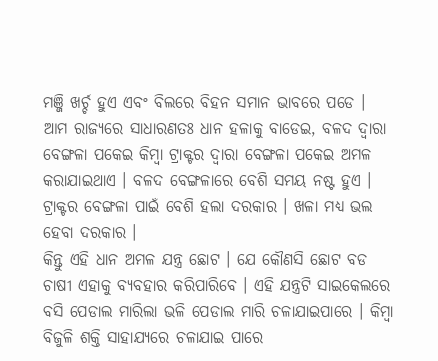ମଞ୍ଜି ଖର୍ଚ୍ଚ ହୁଏ ଏବଂ ବିଲରେ ବିହନ ସମାନ ଭାବରେ ପଡେ ।
ଆମ ରାଜ୍ୟରେ ସାଧାରଣତଃ ଧାନ ହଳାକୁ ବାଡେଇ, ବଳଦ ଦ୍ଵାରା ବେଙ୍ଗଳା ପକେଇ କିମ୍ବା ଟ୍ରାକ୍ଟର ଦ୍ଵାରା ବେଙ୍ଗଳା ପକେଇ ଅମଳ କରାଯାଇଥାଏ । ବଳଦ ବେଙ୍ଗଳାରେ ବେଶି ସମୟ ନଷ୍ଟ ହୁଏ । ଟ୍ରାକ୍ଟର ବେଙ୍ଗଳା ପାଇଁ ବେଶି ହଲା ଦରକାର । ଖଳା ମଧ୍ୟ ଭଲ ହେବା ଦରକାର ।
କିନ୍ତୁ ଏହି ଧାନ ଅମଳ ଯନ୍ତ୍ର ଛୋଟ । ଯେ କୌଣସି ଛୋଟ ବଡ ଚାଷୀ ଏହାକୁ ବ୍ୟବହାର କରିପାରିବେ । ଏହି ଯନ୍ତ୍ରଟି ସାଇକେଲରେ ବସି ପେଡାଲ ମାରିଲା ଭଳି ପେଡାଲ ମାରି ଚଳାଯାଇପାରେ । କିମ୍ବା ବିଜୁଳି ଶକ୍ତି ସାହାଯ୍ୟରେ ଚଳାଯାଇ ପାରେ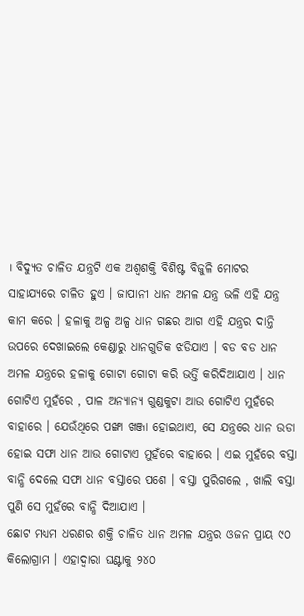। ବିଦ୍ୟୁତ ଚାଳିତ ଯନ୍ତ୍ରଟି ଏକ ଅଶ୍ଵଶକ୍ତି ବିଶିଷ୍ଟ ବିଜୁଳି ମୋଟର ସାହାଯ୍ୟରେ ଚାଳିତ ହୁଏ । ଜାପାନୀ ଧାନ ଅମଳ ଯନ୍ତ୍ର ଭଳି ଏହି ଯନ୍ତ୍ର କାମ କରେ । ହଳାକୁ ଅଳ୍ପ ଅଳ୍ପ ଧାନ ଗଛର ଆଗ ଏହି ଯନ୍ତ୍ରର ଦାନ୍ତି ଉପରେ ଦେଖାଇଲେ କେଣ୍ଡାରୁ ଧାନଗୁଡିକ ଝଡିଯାଏ । ବଡ ବଡ ଧାନ ଅମଳ ଯନ୍ତ୍ରରେ ହଳାକୁ ଗୋଟା ଗୋଟା କରି ଭର୍ତ୍ତି କରିଦିଆଯାଏ । ଧାନ ଗୋଟିଏ ମୁହଁରେ , ପାଳ ଅନ୍ୟାନ୍ୟ ଗୁଣ୍ଡକୁଟା ଆଉ ଗୋଟିଏ ମୁହଁରେ ବାହାରେ । ଯେଉଁଥିରେ ପଙ୍ଖା ଖଞ୍ଜା ହୋଇଥାଏ, ସେ ଯନ୍ତ୍ରରେ ଧାନ ଉଡା ହୋଇ ସଫା ଧାନ ଆଉ ଗୋଟାଏ ମୁହଁରେ ବାହାରେ । ଏଇ ମୁହଁରେ ବସ୍ତା ବାନ୍ଧି ଦେଲେ ସଫା ଧାନ ବସ୍ତାରେ ପଶେ । ବସ୍ତା ପୁରିଗଲେ , ଖାଲି ବସ୍ତା ପୁଣି ସେ ମୁହଁରେ ବାନ୍ଧି ଦିଆଯାଏ ।
ଛୋଟ ମଧ୍ୟମ ଧରଣର ଶକ୍ତି ଚାଳିତ ଧାନ ଅମଳ ଯନ୍ତ୍ରର ଓଜନ ପ୍ରାୟ ୯୦ କିଲୋଗ୍ରାମ । ଏହାଦ୍ଵାରା ଘଣ୍ଟାକୁ ୨୪୦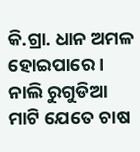କି.ଗ୍ରା. ଧାନ ଅମଳ ହୋଇପାରେ ।
ନାଲି ରୁଗୁଡିଆ ମାଟି ଯେତେ ଚାଷ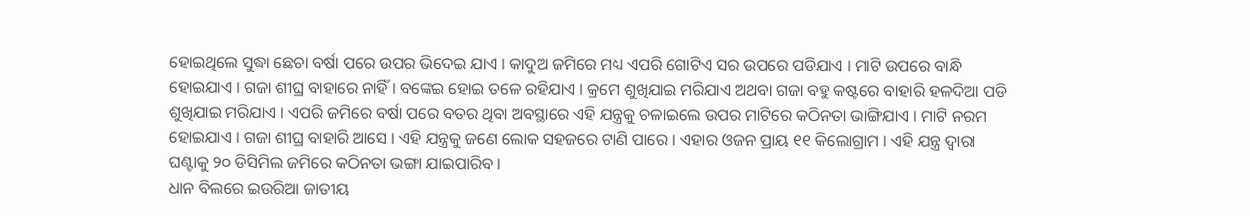ହୋଇଥିଲେ ସୁଦ୍ଧା ଛେଚା ବର୍ଷା ପରେ ଉପର ଭିଦେଇ ଯାଏ । କାଦୁଅ ଜମିରେ ମଧ୍ୟ ଏପରି ଗୋଟିଏ ସର ଉପରେ ପଡିଯାଏ । ମାଟି ଉପରେ ବାନ୍ଧି ହୋଇଯାଏ । ଗଜା ଶୀଘ୍ର ବାହାରେ ନାହିଁ । ବଙ୍କେଇ ହୋଇ ତଳେ ରହିଯାଏ । କ୍ରମେ ଶୁଖିଯାଇ ମରିଯାଏ ଅଥବା ଗଜା ବହୁ କଷ୍ଟରେ ବାହାରି ହଳଦିଆ ପଡି ଶୁଖିଯାଇ ମରିଯାଏ । ଏପରି ଜମିରେ ବର୍ଷା ପରେ ବତର ଥିବା ଅବସ୍ଥାରେ ଏହି ଯନ୍ତ୍ରକୁ ଚଳାଇଲେ ଉପର ମାଟିରେ କଠିନତା ଭାଙ୍ଗିଯାଏ । ମାଟି ନରମ ହୋଇଯାଏ । ଗଜା ଶୀଘ୍ର ବାହାରି ଆସେ । ଏହି ଯନ୍ତ୍ରକୁ ଜଣେ ଲୋକ ସହଜରେ ଟାଣି ପାରେ । ଏହାର ଓଜନ ପ୍ରାୟ ୧୧ କିଲୋଗ୍ରାମ । ଏହି ଯନ୍ତ୍ର ଦ୍ଵାରା ଘଣ୍ଟାକୁ ୨୦ ଡିସିମିଲ ଜମିରେ କଠିନତା ଭଙ୍ଗା ଯାଇପାରିବ ।
ଧାନ ବିଲରେ ଇଉରିଆ ଜାତୀୟ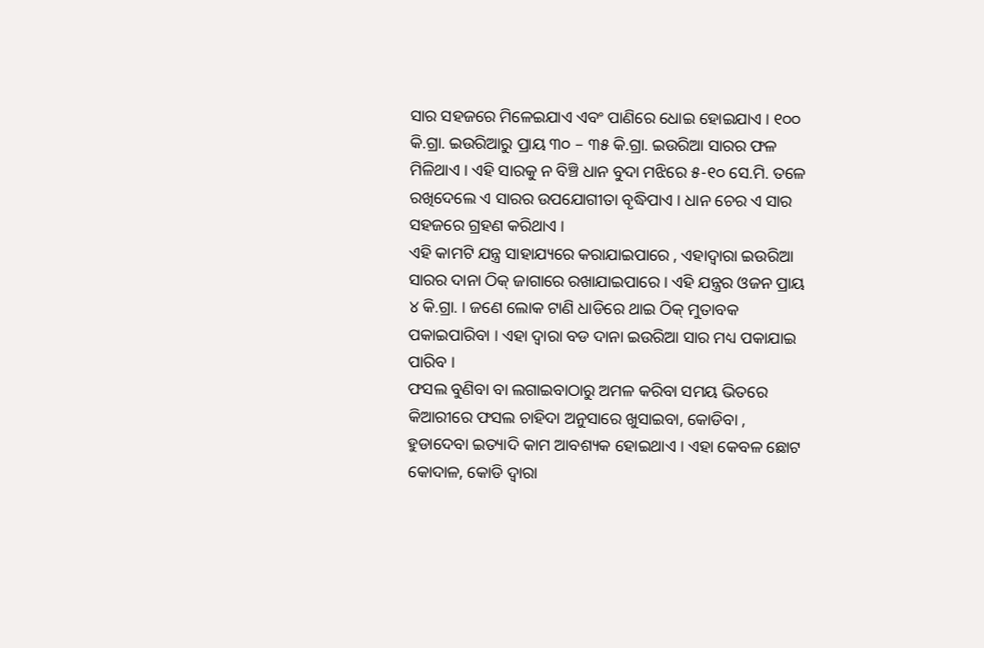ସାର ସହଜରେ ମିଳେଇଯାଏ ଏବଂ ପାଣିରେ ଧୋଇ ହୋଇଯାଏ । ୧୦୦ କି.ଗ୍ରା. ଇଉରିଆରୁ ପ୍ରାୟ ୩୦ – ୩୫ କି.ଗ୍ରା. ଇଉରିଆ ସାରର ଫଳ ମିଳିଥାଏ । ଏହି ସାରକୁ ନ ବିଞ୍ଚି ଧାନ ବୁଦା ମଝିରେ ୫-୧୦ ସେ.ମି. ତଳେ ରଖିଦେଲେ ଏ ସାରର ଉପଯୋଗୀତା ବୃଦ୍ଧିପାଏ । ଧାନ ଚେର ଏ ସାର ସହଜରେ ଗ୍ରହଣ କରିଥାଏ ।
ଏହି କାମଟି ଯନ୍ତ୍ର ସାହାଯ୍ୟରେ କରାଯାଇପାରେ , ଏହାଦ୍ଵାରା ଇଉରିଆ ସାରର ଦାନା ଠିକ୍ ଜାଗାରେ ରଖାଯାଇପାରେ । ଏହି ଯନ୍ତ୍ରର ଓଜନ ପ୍ରାୟ ୪ କି.ଗ୍ରା. । ଜଣେ ଲୋକ ଟାଣି ଧାଡିରେ ଥାଇ ଠିକ୍ ମୁତାବକ ପକାଇପାରିବା । ଏହା ଦ୍ଵାରା ବଡ ଦାନା ଇଉରିଆ ସାର ମଧ୍ୟ ପକାଯାଇ ପାରିବ ।
ଫସଲ ବୁଣିବା ବା ଲଗାଇବାଠାରୁ ଅମଳ କରିବା ସମୟ ଭିତରେ କିଆରୀରେ ଫସଲ ଚାହିଦା ଅନୁସାରେ ଖୁସାଇବା, କୋଡିବା , ହୁଡାଦେବା ଇତ୍ୟାଦି କାମ ଆବଶ୍ୟକ ହୋଇଥାଏ । ଏହା କେବଳ ଛୋଟ କୋଦାଳ, କୋଡି ଦ୍ଵାରା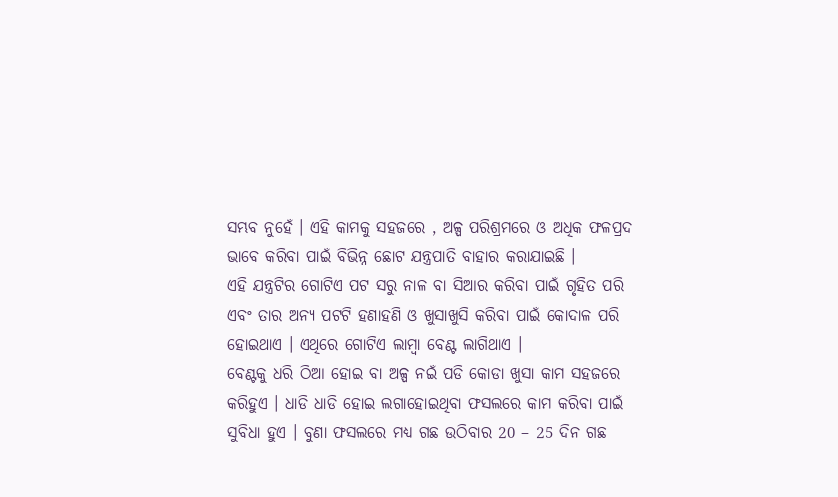ସମ୍ଭବ ନୁହେଁ । ଏହି କାମକୁ ସହଜରେ , ଅଳ୍ପ ପରିଶ୍ରମରେ ଓ ଅଧିକ ଫଳପ୍ରଦ ଭାବେ କରିବା ପାଇଁ ବିଭିନ୍ନ ଛୋଟ ଯନ୍ତ୍ରପାତି ବାହାର କରାଯାଇଛି ।
ଏହି ଯନ୍ତ୍ରଟିର ଗୋଟିଏ ପଟ ସରୁ ନାଳ ବା ସିଆର କରିବା ପାଇଁ ଗୃହିତ ପରି ଏବଂ ତାର ଅନ୍ୟ ପଟଟି ହଣାହଣି ଓ ଖୁସାଖୁସି କରିବା ପାଇଁ କୋଦାଳ ପରି ହୋଇଥାଏ । ଏଥିରେ ଗୋଟିଏ ଲାମ୍ବା ବେଣ୍ଟ ଲାଗିଥାଏ ।
ବେଣ୍ଟକୁ ଧରି ଠିଆ ହୋଇ ବା ଅଳ୍ପ ନଇଁ ପଡି କୋଡା ଖୁସା କାମ ସହଜରେ କରିହୁଏ । ଧାଡି ଧାଡି ହୋଇ ଲଗାହୋଇଥିବା ଫସଲରେ କାମ କରିବା ପାଇଁ ସୁବିଧା ହୁଏ । ବୁଣା ଫସଲରେ ମଧ୍ୟ ଗଛ ଉଠିବାର 20 – 25 ଦିନ ଗଛ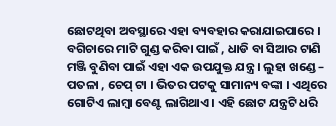ଛୋଟଥିବା ଅବସ୍ଥାରେ ଏହା ବ୍ୟବହାର କରାଯାଇପାରେ ।
ବଗିଚାରେ ମାଟି ଗୁଣ୍ଡ କରିବା ପାଇଁ , ଧାଡି ବା ସିଆର ଟାଣି ମଞ୍ଜି ବୁଣିବା ପାଇଁ ଏହା ଏକ ଉପଯୁକ୍ତ ଯନ୍ତ୍ର । ଲୁହା ଖଣ୍ଡେ – ପତଳା , ଚେପ୍ ଟା । ଭିତର ପଟକୁ ସାମାନ୍ୟ ବଙ୍କା । ଏଥିରେ ଗୋଟିଏ ଲାମ୍ବା ବେଣ୍ଟ ଲାଗିଥାଏ । ଏହି ଛୋଟ ଯନ୍ତ୍ରଟି ଧରି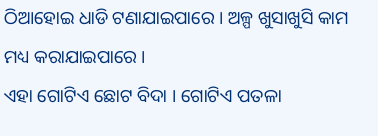ଠିଆହୋଇ ଧାଡି ଟଣାଯାଇପାରେ । ଅଳ୍ପ ଖୁସାଖୁସି କାମ ମଧ୍ୟ କରାଯାଇପାରେ ।
ଏହା ଗୋଟିଏ ଛୋଟ ବିଦା । ଗୋଟିଏ ପତଳା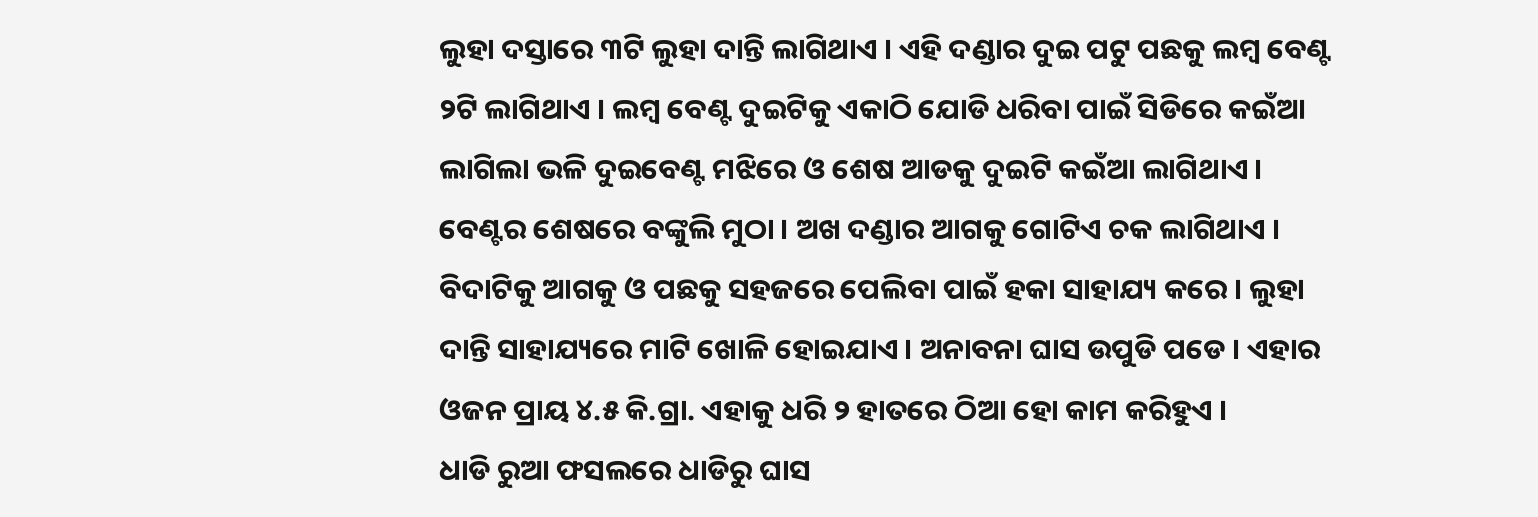ଲୁହା ଦସ୍ତାରେ ୩ଟି ଲୁହା ଦାନ୍ତି ଲାଗିଥାଏ । ଏହି ଦଣ୍ଡାର ଦୁଇ ପଟୁ ପଛକୁ ଲମ୍ବ ବେଣ୍ଟ ୨ଟି ଲାଗିଥାଏ । ଲମ୍ବ ବେଣ୍ଟ ଦୁଇଟିକୁ ଏକାଠି ଯୋଡି ଧରିବା ପାଇଁ ସିଡିରେ କଇଁଆ ଲାଗିଲା ଭଳି ଦୁଇବେଣ୍ଟ ମଝିରେ ଓ ଶେଷ ଆଡକୁ ଦୁଇଟି କଇଁଆ ଲାଗିଥାଏ ।
ବେଣ୍ଟର ଶେଷରେ ବଙ୍କୁଲି ମୁଠା । ଅଖ ଦଣ୍ଡାର ଆଗକୁ ଗୋଟିଏ ଚକ ଲାଗିଥାଏ । ବିଦାଟିକୁ ଆଗକୁ ଓ ପଛକୁ ସହଜରେ ପେଲିବା ପାଇଁ ହକା ସାହାଯ୍ୟ କରେ । ଲୁହା ଦାନ୍ତି ସାହାଯ୍ୟରେ ମାଟି ଖୋଳି ହୋଇଯାଏ । ଅନାବନା ଘାସ ଉପୁଡି ପଡେ । ଏହାର ଓଜନ ପ୍ରାୟ ୪.୫ କି.ଗ୍ରା. ଏହାକୁ ଧରି ୨ ହାତରେ ଠିଆ ହୋ କାମ କରିହୁଏ ।
ଧାଡି ରୁଆ ଫସଲରେ ଧାଡିରୁ ଘାସ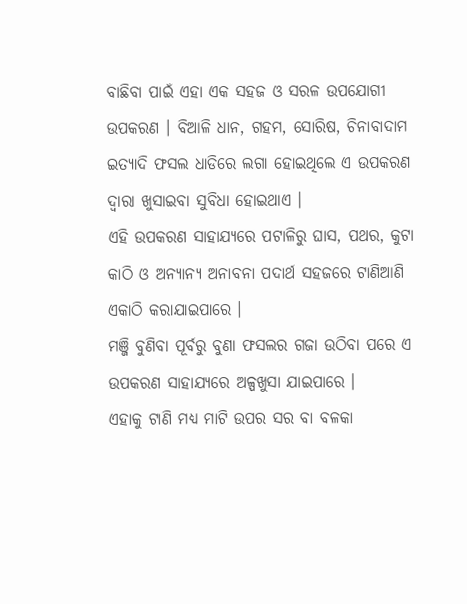ବାଛିବା ପାଇଁ ଏହା ଏକ ସହଜ ଓ ସରଳ ଉପଯୋଗୀ ଉପକରଣ । ବିଆଳି ଧାନ, ଗହମ, ସୋରିଷ, ଚିନାବାଦାମ ଇତ୍ୟାଦି ଫସଲ ଧାଡିରେ ଲଗା ହୋଇଥିଲେ ଏ ଉପକରଣ ଦ୍ଵାରା ଖୁସାଇବା ସୁବିଧା ହୋଇଥାଏ ।
ଏହି ଉପକରଣ ସାହାଯ୍ୟରେ ପଟାଳିରୁ ଘାସ, ପଥର, କୁଟା କାଠି ଓ ଅନ୍ୟାନ୍ୟ ଅନାବନା ପଦାର୍ଥ ସହଜରେ ଟାଣିଆଣି ଏକାଠି କରାଯାଇପାରେ ।
ମଞ୍ଜି ବୁଣିବା ପୂର୍ବରୁ ବୁଣା ଫସଲର ଗଜା ଉଠିବା ପରେ ଏ ଉପକରଣ ସାହାଯ୍ୟରେ ଅଳ୍ପଖୁସା ଯାଇପାରେ ।
ଏହାକୁ ଟାଣି ମଧ୍ୟ ମାଟି ଉପର ସର ବା ବଳକା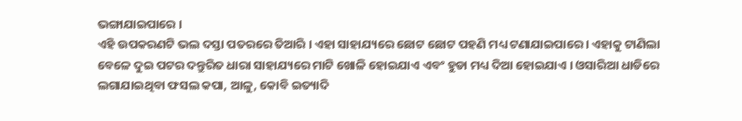ଭଙ୍ଗାଯାଇପାରେ ।
ଏହି ଉପକରଣଟି ଭଲ ଦସ୍ତା ପତରରେ ତିଆରି । ଏହା ସାହାଯ୍ୟରେ ଛୋଟ ଛୋଟ ପହଣି ମଧ୍ୟ ଟଣାଯାଇପାରେ । ଏହାକୁ ଟାଣିଲା ବେଳେ ଦୁଇ ପଟର ଦନ୍ତୁରିତ ଧାରା ସାହାଯ୍ୟରେ ମାଟି ଖୋଳି ହୋଇଯାଏ ଏବଂ ହୁଡା ମଧ୍ୟ ଦିଆ ହୋଇଯାଏ । ଓସାରିଆ ଧାଡିରେ ଲଗାଯାଇଥିବା ଫସଲ କପା, ଆଳୁ, କୋବି ଇତ୍ୟାଦି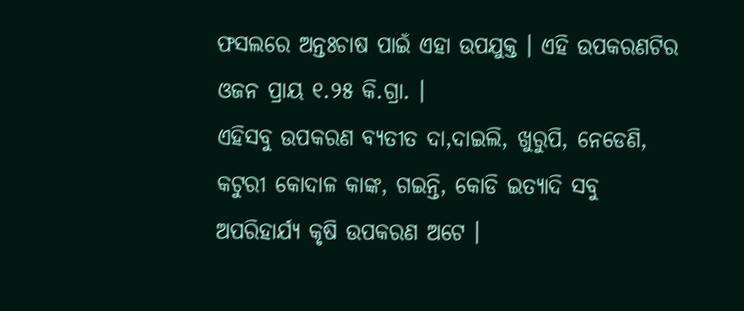ଫସଲରେ ଅନ୍ତଃଚାଷ ପାଇଁ ଏହା ଉପଯୁକ୍ତ । ଏହି ଉପକରଣଟିର ଓଜନ ପ୍ରାୟ ୧.୨୫ କି.ଗ୍ରା. ।
ଏହିସବୁ ଉପକରଣ ବ୍ୟତୀତ ଦା,ଦାଇଲି, ଖୁରୁପି, ନେଡେଣି, କଟୁରୀ କୋଦାଳ କାଙ୍କ, ଗଇନ୍ତି, କୋଡି ଇତ୍ୟାଦି ସବୁ ଅପରିହାର୍ଯ୍ୟ କୃଷି ଉପକରଣ ଅଟେ ।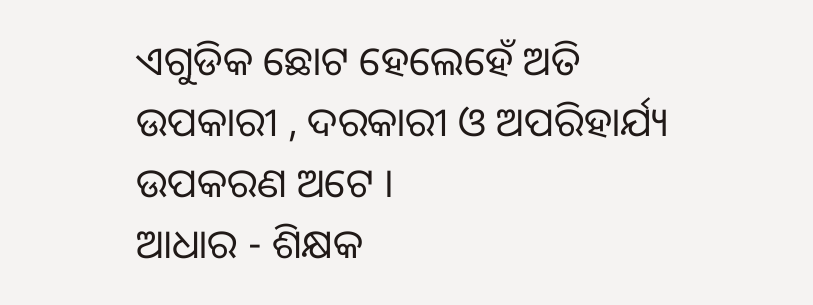ଏଗୁଡିକ ଛୋଟ ହେଲେହେଁ ଅତି ଉପକାରୀ , ଦରକାରୀ ଓ ଅପରିହାର୍ଯ୍ୟ ଉପକରଣ ଅଟେ ।
ଆଧାର - ଶିକ୍ଷକ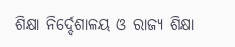ଶିକ୍ଷା ନିର୍ଦ୍ଦେଶାଳୟ ଓ ରାଜ୍ୟ ଶିକ୍ଷା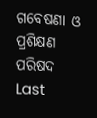ଗବେଷଣା ଓ ପ୍ରଶିକ୍ଷଣ ପରିଷଦ
Last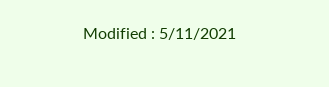Modified : 5/11/2021